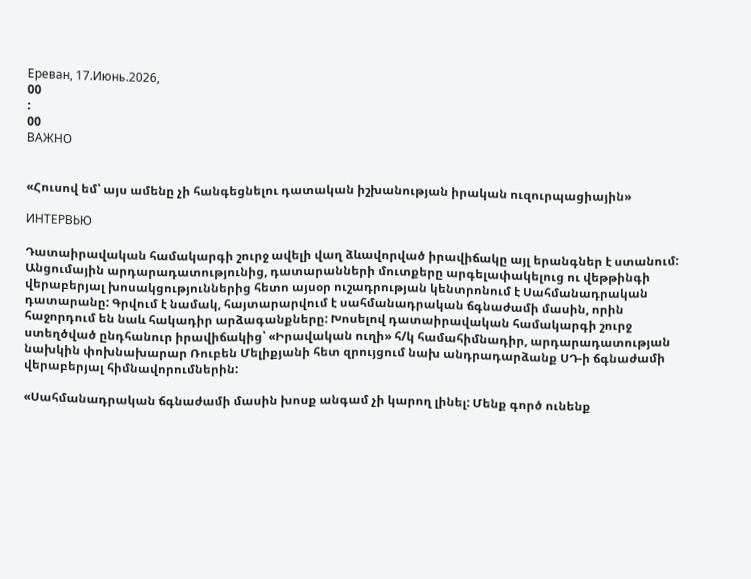Ереван, 17.Июнь.2026,
00
:
00
ВАЖНО


«Հուսով եմ՝ այս ամենը չի հանգեցնելու դատական իշխանության իրական ուզուրպացիային»

ИНТЕРВЬЮ

Դատաիրավական համակարգի շուրջ ավելի վաղ ձևավորված իրավիճակը այլ երանգներ է ստանում: Անցումային արդարադատությունից, դատարանների մուտքերը արգելափակելուց ու վեթթինգի վերաբերյալ խոսակցություններից հետո այսօր ուշադրության կենտրոնում է Սահմանադրական դատարանը: Գրվում է նամակ, հայտարարվում է սահմանադրական ճգնաժամի մասին, որին հաջորդում են նաև հակադիր արձագանքները: Խոսելով դատաիրավական համակարգի շուրջ ստեղծված ընդհանուր իրավիճակից՝ «Իրավական ուղի» հ/կ համահիմնադիր, արդարադատության նախկին փոխնախարար Ռուբեն Մելիքյանի հետ զրույցում նախ անդրադարձանք ՍԴ-ի ճգնաժամի վերաբերյալ հիմնավորումներին:

«Սահմանադրական ճգնաժամի մասին խոսք անգամ չի կարող լինել: Մենք գործ ունենք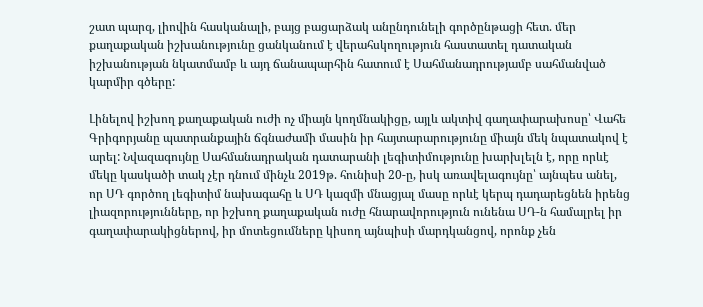շատ պարզ, լիովին հասկանալի, բայց բացարձակ անընդունելի գործընթացի հետ. մեր քաղաքական իշխանությունը ցանկանում է վերահսկողություն հաստատել դատական իշխանության նկատմամբ և այդ ճանապարհին հատում է Սահմանադրությամբ սահմանված կարմիր գծերը:

Լինելով իշխող քաղաքական ուժի ոչ միայն կողմնակիցը, այլև ակտիվ գաղափարախոսը՝ Վահե Գրիգորյանը պատրանքային ճգնաժամի մասին իր հայտարարությունը միայն մեկ նպատակով է արել: Նվազագույնը Սահմանադրական դատարանի լեգիտիմությունը խարխլելն է, որը որևէ մեկը կասկածի տակ չէր դնում մինչև 2019թ. հունիսի 20-ը, իսկ առավելագույնը՝ այնպես անել, որ ՍԴ գործող լեգիտիմ նախագահը և ՍԴ կազմի մնացյալ մասը որևէ կերպ դադարեցնեն իրենց լիազորությունները, որ իշխող քաղաքական ուժը հնարավորություն ունենա ՍԴ-ն համալրել իր գաղափարակիցներով, իր մոտեցումները կիսող այնպիսի մարդկանցով, որոնք չեն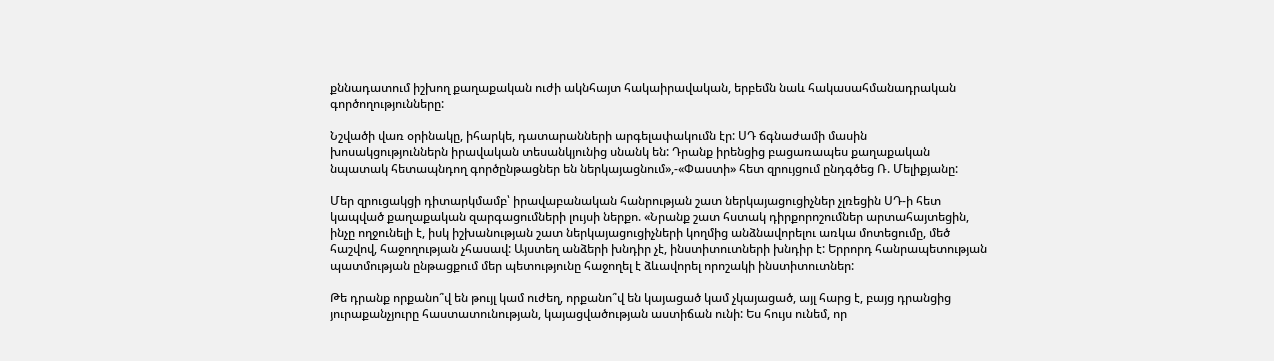քննադատում իշխող քաղաքական ուժի ակնհայտ հակաիրավական, երբեմն նաև հակասահմանադրական գործողությունները:

Նշվածի վառ օրինակը, իհարկե, դատարանների արգելափակումն էր: ՍԴ ճգնաժամի մասին խոսակցություններն իրավական տեսանկյունից սնանկ են: Դրանք իրենցից բացառապես քաղաքական նպատակ հետապնդող գործընթացներ են ներկայացնում»,-«Փաստի» հետ զրույցում ընդգծեց Ռ. Մելիքյանը:

Մեր զրուցակցի դիտարկմամբ՝ իրավաբանական հանրության շատ ներկայացուցիչներ չլռեցին ՍԴ-ի հետ կապված քաղաքական զարգացումների լույսի ներքո. «Նրանք շատ հստակ դիրքորոշումներ արտահայտեցին, ինչը ողջունելի է, իսկ իշխանության շատ ներկայացուցիչների կողմից անձնավորելու առկա մոտեցումը, մեծ հաշվով, հաջողության չհասավ: Այստեղ անձերի խնդիր չէ, ինստիտուտների խնդիր է: Երրորդ հանրապետության պատմության ընթացքում մեր պետությունը հաջողել է ձևավորել որոշակի ինստիտուտներ:

Թե դրանք որքանո՞վ են թույլ կամ ուժեղ, որքանո՞վ են կայացած կամ չկայացած, այլ հարց է, բայց դրանցից յուրաքանչյուրը հաստատունության, կայացվածության աստիճան ունի: Ես հույս ունեմ, որ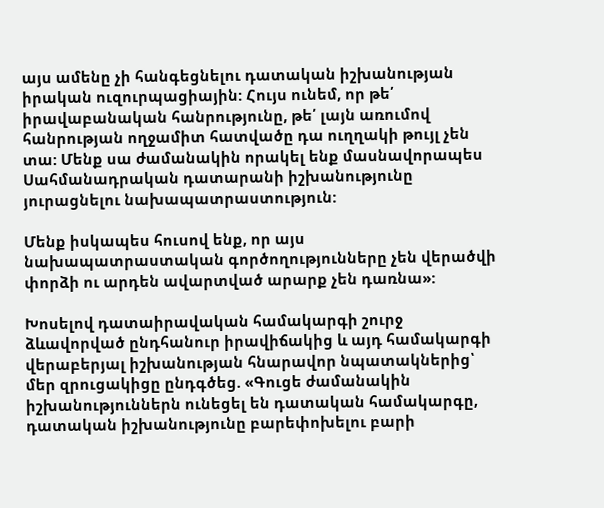այս ամենը չի հանգեցնելու դատական իշխանության իրական ուզուրպացիային: Հույս ունեմ, որ թե՛ իրավաբանական հանրությունը, թե՛ լայն առումով հանրության ողջամիտ հատվածը դա ուղղակի թույլ չեն տա: Մենք սա ժամանակին որակել ենք մասնավորապես Սահմանադրական դատարանի իշխանությունը յուրացնելու նախապատրաստություն:

Մենք իսկապես հուսով ենք, որ այս նախապատրաստական գործողությունները չեն վերածվի փորձի ու արդեն ավարտված արարք չեն դառնա»:

Խոսելով դատաիրավական համակարգի շուրջ ձևավորված ընդհանուր իրավիճակից և այդ համակարգի վերաբերյալ իշխանության հնարավոր նպատակներից՝ մեր զրուցակիցը ընդգծեց. «Գուցե ժամանակին իշխանություններն ունեցել են դատական համակարգը, դատական իշխանությունը բարեփոխելու բարի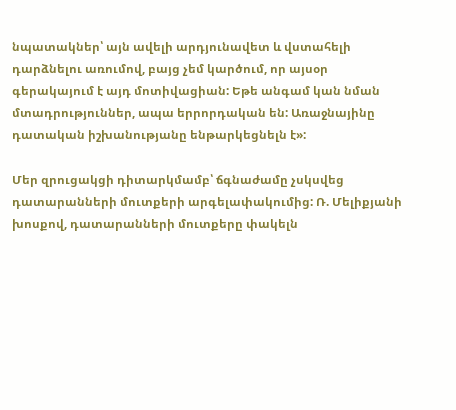նպատակներ՝ այն ավելի արդյունավետ և վստահելի դարձնելու առումով, բայց չեմ կարծում, որ այսօր գերակայում է այդ մոտիվացիան: Եթե անգամ կան նման մտադրություններ, ապա երրորդական են: Առաջնայինը դատական իշխանությանը ենթարկեցնելն է»:

Մեր զրուցակցի դիտարկմամբ՝ ճգնաժամը չսկսվեց դատարանների մուտքերի արգելափակումից: Ռ. Մելիքյանի խոսքով, դատարանների մուտքերը փակելն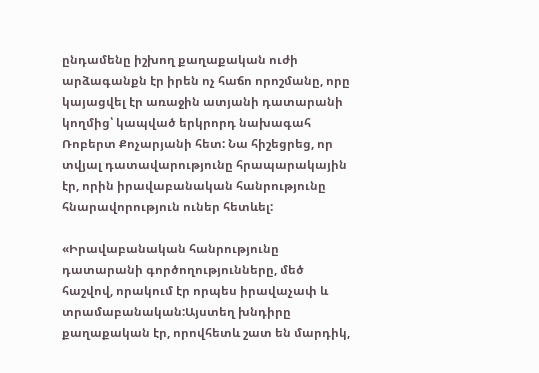ընդամենը իշխող քաղաքական ուժի արձագանքն էր իրեն ոչ հաճո որոշմանը, որը կայացվել էր առաջին ատյանի դատարանի կողմից՝ կապված երկրորդ նախագահ Ռոբերտ Քոչարյանի հետ: Նա հիշեցրեց, որ տվյալ դատավարությունը հրապարակային էր, որին իրավաբանական հանրությունը հնարավորություն ուներ հետևել:

«Իրավաբանական հանրությունը դատարանի գործողությունները, մեծ հաշվով, որակում էր որպես իրավաչափ և տրամաբանական:Այստեղ խնդիրը քաղաքական էր, որովհետև շատ են մարդիկ,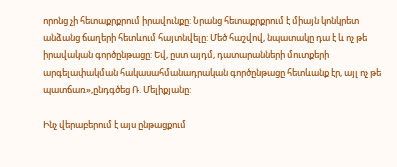որոնց չի հետաքրքրում իրավունքը: Նրանց հետաքրքրում է միայն կոնկրետ անձանց ճաղերի հետևում հայտնվելը: Մեծ հաշվով, նպատակը դա է և ոչ թե իրավական գործընթացը: Եվ, ըստ այդմ, դատարանների մուտքերի արգելափակման հակասահմանադրական գործընթացը հետևանք էր, այլ ոչ թե պատճառ»,ընդգծեց Ռ. Մելիքյանը:

Ինչ վերաբերում է այս ընթացքում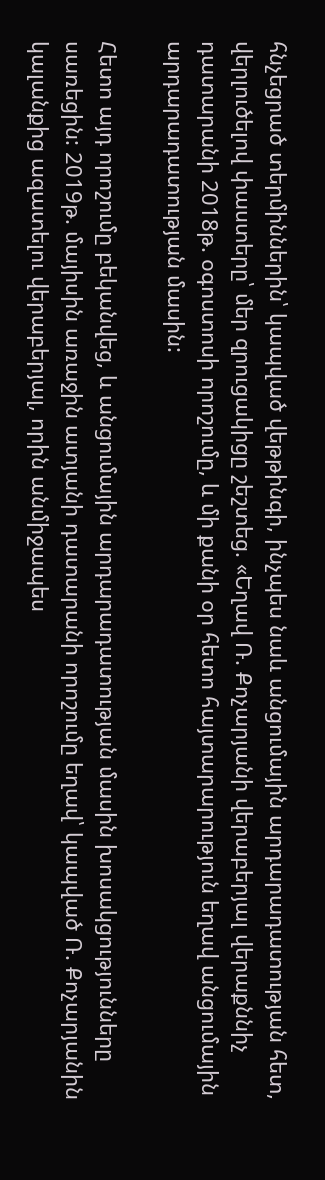հնչեցրած տերմիններին՝ կապված վեթթինգի, ինչպես նաև անցումային արդարադատության հետ, վերլուծելով փաստերը՝ մեր զրուցակիցը շեշտեց. «Եղավ Ռ. Քոչարյանի վերաբերյալ վերաքննիչ դատարանի 2018թ. օգոստոսի որոշումը, և մի քանի օր հետո հայտարարություն եղավ անցումային արդարադատության մասին:

Հետո այդ որոշումը բեկանվեց, և անցումային արդարադատության մասին խոսակցությունները սառեցին: 2019թ. մայիսին առաջին ատյանի դատարանի որոշումը եղավ՝ կապված Ռ. Քոչարյանին կալանքից ազատելու վերաբերյալ, որին անմիջապես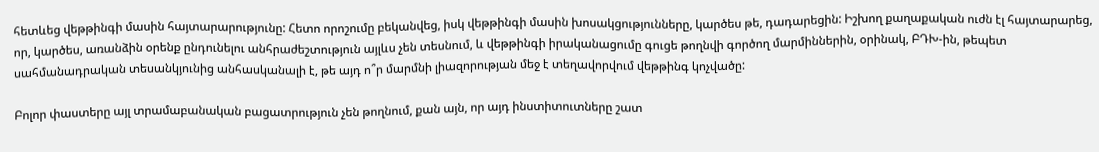հետևեց վեթթինգի մասին հայտարարությունը: Հետո որոշումը բեկանվեց, իսկ վեթթինգի մասին խոսակցությունները, կարծես թե, դադարեցին: Իշխող քաղաքական ուժն էլ հայտարարեց, որ, կարծես, առանձին օրենք ընդունելու անհրաժեշտություն այլևս չեն տեսնում, և վեթթինգի իրականացումը գուցե թողնվի գործող մարմիններին, օրինակ, ԲԴԽ-ին, թեպետ սահմանադրական տեսանկյունից անհասկանալի է, թե այդ ո՞ր մարմնի լիազորության մեջ է տեղավորվում վեթթինգ կոչվածը:

Բոլոր փաստերը այլ տրամաբանական բացատրություն չեն թողնում, քան այն, որ այդ ինստիտուտները շատ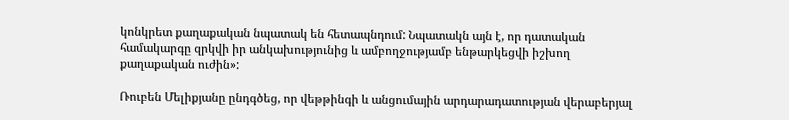կոնկրետ քաղաքական նպատակ են հետապնդում: Նպատակն այն է, որ դատական համակարգը զրկվի իր անկախությունից և ամբողջությամբ ենթարկեցվի իշխող քաղաքական ուժին»:

Ռուբեն Մելիքյանը ընդգծեց, որ վեթթինգի և անցումային արդարադատության վերաբերյալ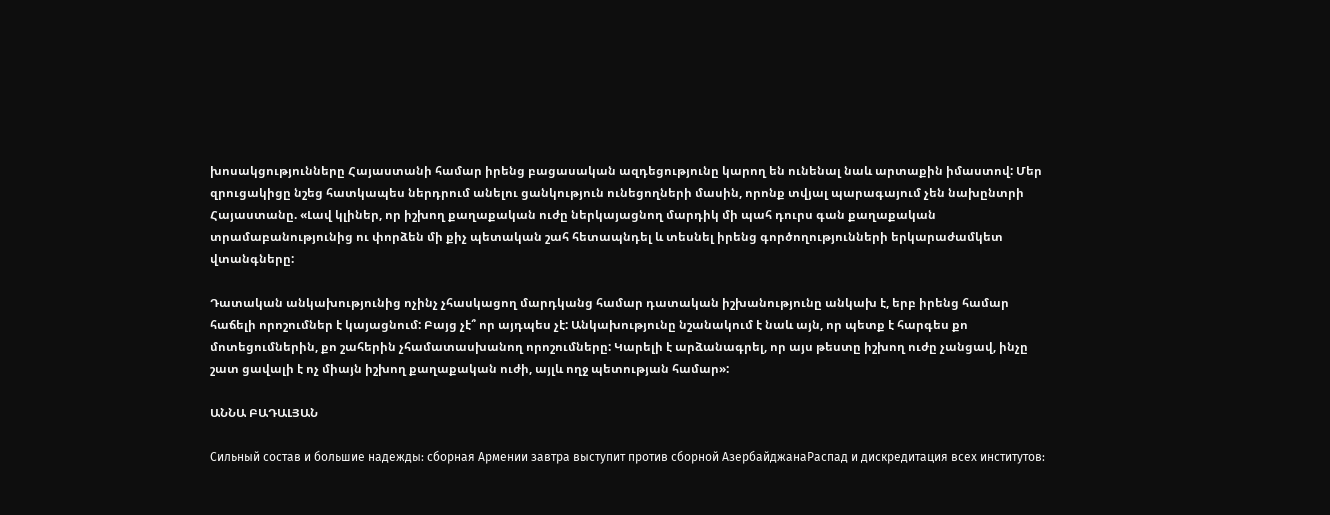խոսակցությունները Հայաստանի համար իրենց բացասական ազդեցությունը կարող են ունենալ նաև արտաքին իմաստով: Մեր զրուցակիցը նշեց հատկապես ներդրում անելու ցանկություն ունեցողների մասին, որոնք տվյալ պարագայում չեն նախընտրի Հայաստանը. «Լավ կլիներ, որ իշխող քաղաքական ուժը ներկայացնող մարդիկ մի պահ դուրս գան քաղաքական տրամաբանությունից ու փորձեն մի քիչ պետական շահ հետապնդել և տեսնել իրենց գործողությունների երկարաժամկետ վտանգները:

Դատական անկախությունից ոչինչ չհասկացող մարդկանց համար դատական իշխանությունը անկախ է, երբ իրենց համար հաճելի որոշումներ է կայացնում: Բայց չէ՞ որ այդպես չէ: Անկախությունը նշանակում է նաև այն, որ պետք է հարգես քո մոտեցումներին, քո շահերին չհամատասխանող որոշումները: Կարելի է արձանագրել, որ այս թեստը իշխող ուժը չանցավ, ինչը շատ ցավալի է ոչ միայն իշխող քաղաքական ուժի, այլև ողջ պետության համար»:

ԱՆՆԱ ԲԱԴԱԼՅԱՆ

Сильный состав и большие надежды: сборная Армении завтра выступит против сборной АзербайджанаРаспад и дискредитация всех институтов: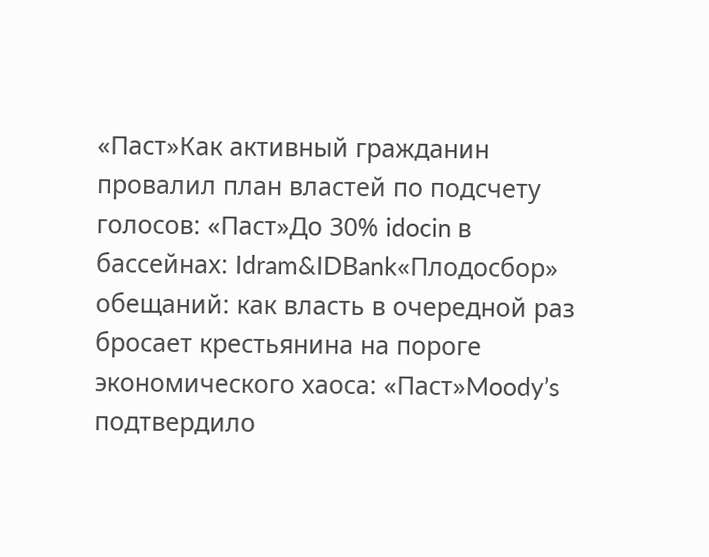«Паст»Как активный гражданин провалил план властей по подсчету голосов: «Паст»До 30% idocin в бассейнах: Idram&IDBank«Плодосбор» обещаний: как власть в очередной раз бросает крестьянина на пороге экономического хаоса: «Паст»Moody’s подтвердило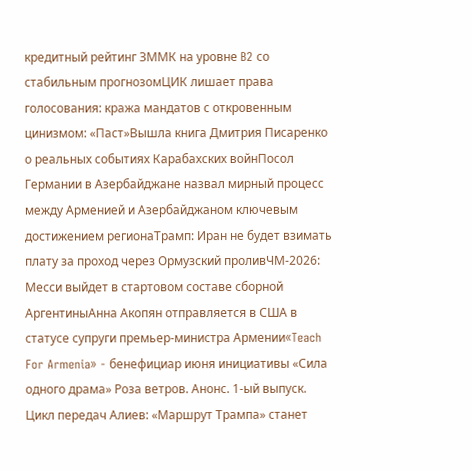кредитный рейтинг ЗММК на уровне B2 со стабильным прогнозомЦИК лишает права голосования: кража мандатов с откровенным цинизмом: «Паст»Вышла книга Дмитрия Писаренко о реальных событиях Карабахских войнПосол Германии в Азербайджане назвал мирный процесс между Арменией и Азербайджаном ключевым достижением регионаТрамп: Иран не будет взимать плату за проход через Ормузский проливЧМ-2026: Месси выйдет в стартовом составе сборной АргентиныАнна Акопян отправляется в США в статусе супруги премьер-министра Армении«Teach For Armenia» - бенефициар июня инициативы «Сила одного драма» Роза ветров. Анонс. 1-ый выпуск. Цикл передач Алиев: «Маршрут Трампа» станет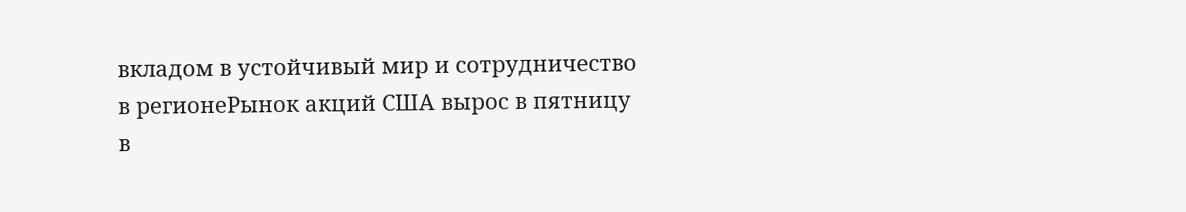вкладом в устойчивый мир и сотрудничество в регионеРынок акций США вырос в пятницу в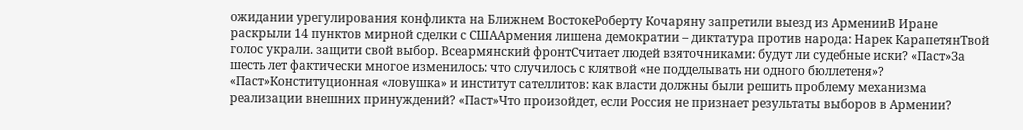ожидании урегулирования конфликта на Ближнем ВостокеРоберту Кочаряну запретили выезд из АрменииВ Иране раскрыли 14 пунктов мирной сделки с СШААрмения лишена демократии – диктатура против народа: Нарек КарапетянТвой голос украли. защити свой выбор. Всеармянский фронтСчитает людей взяточниками: будут ли судебные иски? «Паст»За шесть лет фактически многое изменилось: что случилось с клятвой «не подделывать ни одного бюллетеня»? «Паст»Конституционная «ловушка» и институт сателлитов: как власти должны были решить проблему механизма реализации внешних принуждений? «Паст»Что произойдет, если Россия не признает результаты выборов в Армении?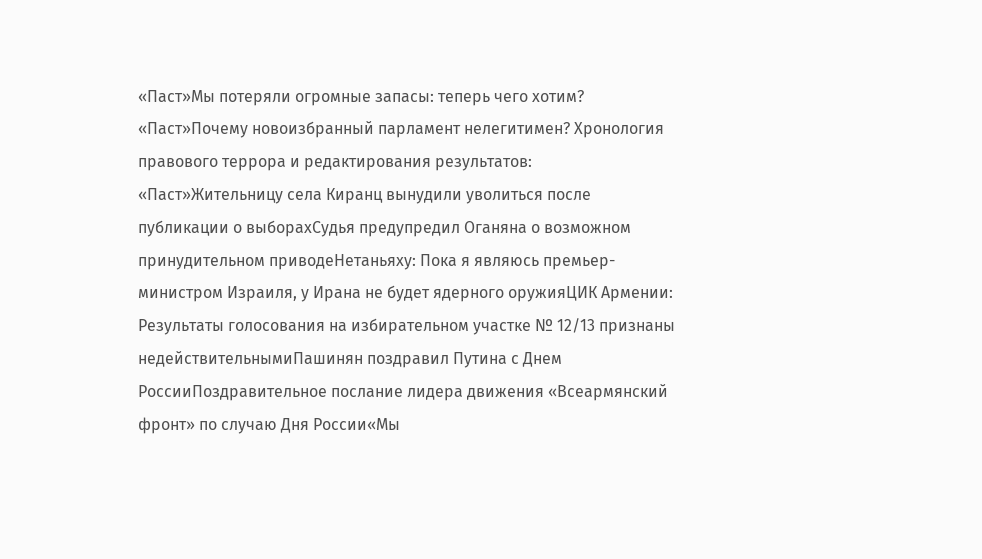«Паст»Мы потеряли огромные запасы: теперь чего хотим? «Паст»Почему новоизбранный парламент нелегитимен? Хронология правового террора и редактирования результатов: «Паст»Жительницу села Киранц вынудили уволиться после публикации о выборахСудья предупредил Оганяна о возможном принудительном приводеНетаньяху: Пока я являюсь премьер-министром Израиля, у Ирана не будет ядерного оружияЦИК Армении: Результаты голосования на избирательном участке № 12/13 признаны недействительнымиПашинян поздравил Путина с Днем РоссииПоздравительное послание лидера движения «Всеармянский фронт» по случаю Дня России«Мы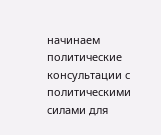начинаем политические консультации с политическими силами для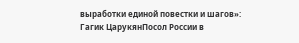выработки единой повестки и шагов»: Гагик ЦарукянПосол России в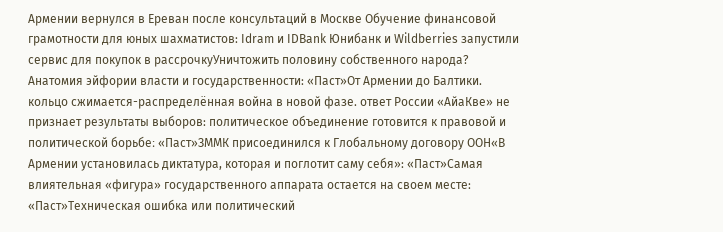Армении вернулся в Ереван после консультаций в Москве Обучение финансовой грамотности для юных шахматистов: Idram и IDBank Юнибанк и Wildberries запустили сервис для покупок в рассрочкуУничтожить половину собственного народа? Анатомия эйфории власти и государственности: «Паст»От Армении до Балтики. кольцо сжимается-распределённая война в новой фазе. ответ России «АйаКве» не признает результаты выборов: политическое объединение готовится к правовой и политической борьбе։ «Паст»ЗММК присоединился к Глобальному договору ООН«В Армении установилась диктатура, которая и поглотит саму себя»: «Паст»Самая влиятельная «фигура» государственного аппарата остается на своем месте: «Паст»Техническая ошибка или политический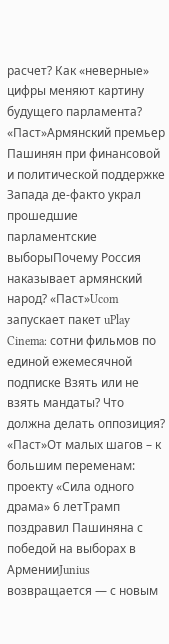расчет? Как «неверные» цифры меняют картину будущего парламента? «Паст»Армянский премьер Пашинян при финансовой и политической поддержке Запада де-факто украл прошедшие парламентские выборыПочему Россия наказывает армянский народ? «Паст»Ucom запускает пакет uPlay Cinema: сотни фильмов по единой ежемесячной подписке Взять или не взять мандаты? Что должна делать оппозиция? «Паст»От малых шагов – к большим переменам: проекту «Сила одного драма» 6 летТрамп поздравил Пашиняна с победой на выборах в АрменииJunius возвращается — с новым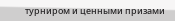турниром и ценными призами